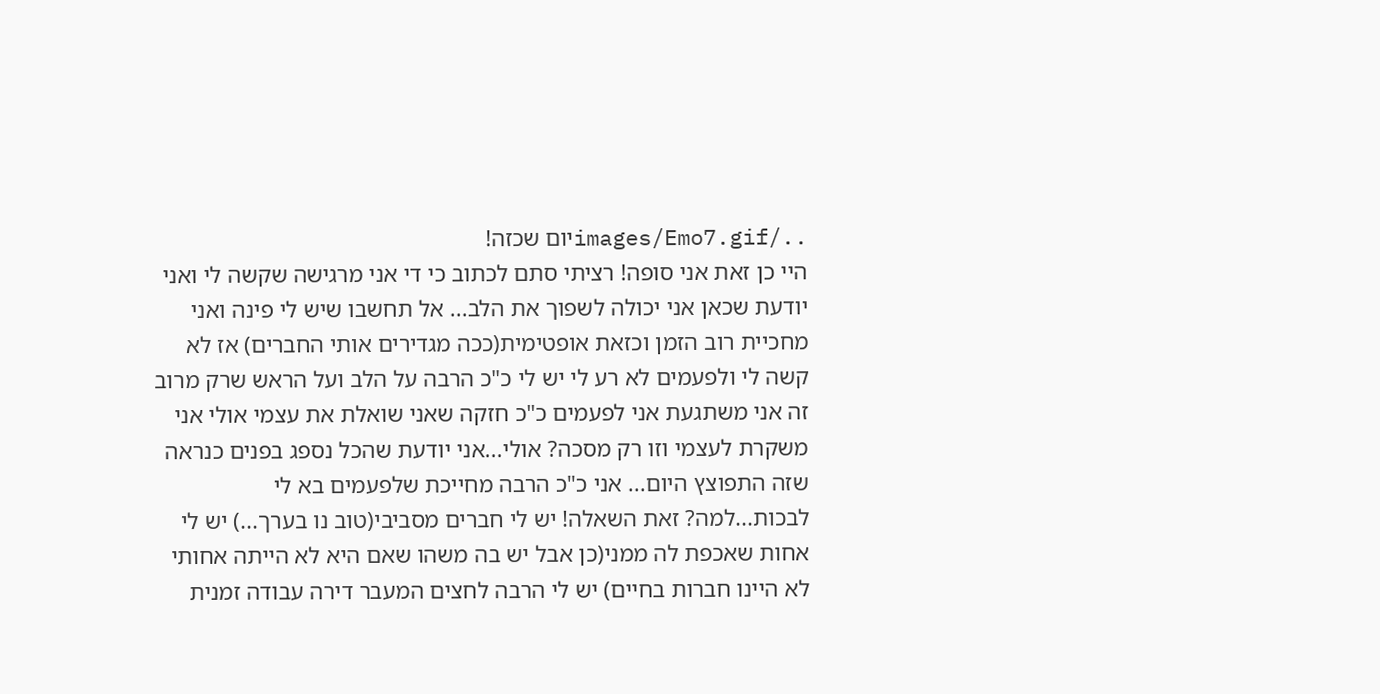../images/Emo7.gifיום שכזה!
היי כן זאת אני סופה! רציתי סתם לכתוב כי די אני מרגישה שקשה לי ואני יודעת שכאן אני יכולה לשפוך את הלב... אל תחשבו שיש לי פינה ואני מחכיית רוב הזמן וכזאת אופטימית(ככה מגדירים אותי החברים) אז לא קשה לי ולפעמים לא רע לי יש לי כ"כ הרבה על הלב ועל הראש שרק מרוב זה אני משתגעת אני לפעמים כ"כ חזקה שאני שואלת את עצמי אולי אני משקרת לעצמי וזו רק מסכה? אולי...אני יודעת שהכל נספג בפנים כנראה שזה התפוצץ היום... אני כ"כ הרבה מחייכת שלפעמים בא לי לבכות...למה? זאת השאלה! יש לי חברים מסביבי(טוב נו בערך...) יש לי אחות שאכפת לה ממני(כן אבל יש בה משהו שאם היא לא הייתה אחותי לא היינו חברות בחיים) יש לי הרבה לחצים המעבר דירה עבודה זמנית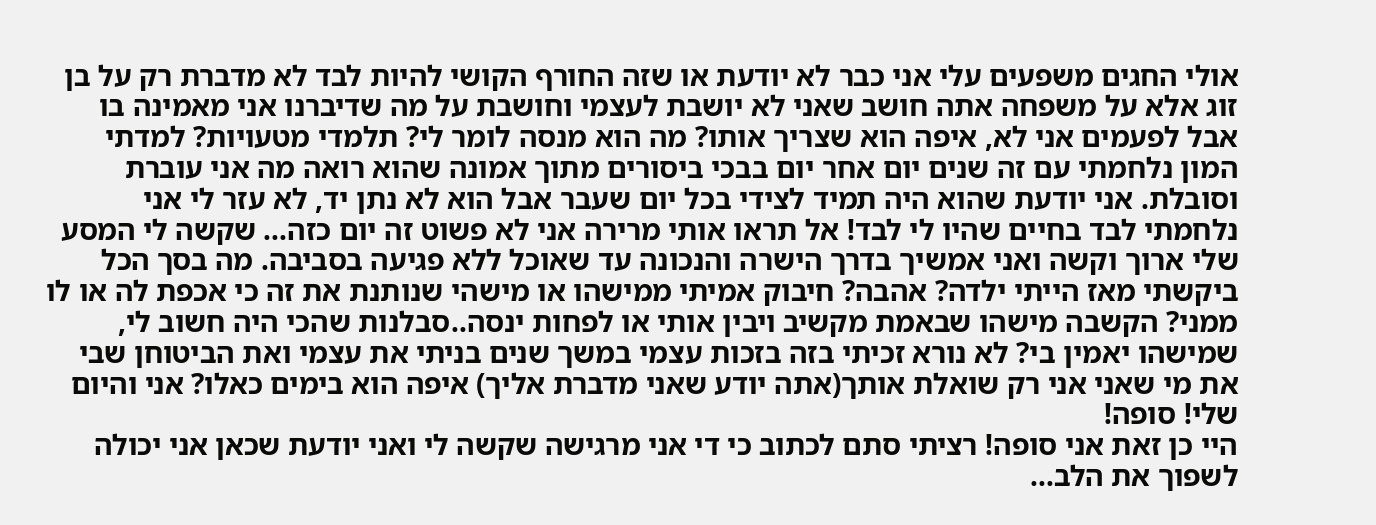אולי החגים משפעים עלי אני כבר לא יודעת או שזה החורף הקושי להיות לבד לא מדברת רק על בן זוג אלא על משפחה אתה חושב שאני לא יושבת לעצמי וחושבת על מה שדיברנו אני מאמינה בו אבל לפעמים אני לא, איפה הוא שצריך אותו? מה הוא מנסה לומר לי? תלמדי מטעויות? למדתי המון נלחמתי עם זה שנים יום אחר יום בבכי ביסורים מתוך אמונה שהוא רואה מה אני עוברת וסובלת. אני יודעת שהוא היה תמיד לצידי בכל יום שעבר אבל הוא לא נתן יד, לא עזר לי אני נלחמתי לבד בחיים שהיו לי לבד! אל תראו אותי מרירה אני לא פשוט זה יום כזה... שקשה לי המסע שלי ארוך וקשה ואני אמשיך בדרך הישרה והנכונה עד שאוכל ללא פגיעה בסביבה. מה בסך הכל ביקשתי מאז הייתי ילדה? אהבה? חיבוק אמיתי ממישהו או מישהי שנותנת את זה כי אכפת לה או לו ממני? הקשבה מישהו שבאמת מקשיב ויבין אותי או לפחות ינסה..סבלנות שהכי היה חשוב לי, שמישהו יאמין בי? לא נורא זכיתי בזה בזכות עצמי במשך שנים בניתי את עצמי ואת הביטוחן שבי את מי שאני אני רק שואלת אותך(אתה יודע שאני מדברת אליך) איפה הוא בימים כאלו? אני והיום שלי! סופה!
היי כן זאת אני סופה! רציתי סתם לכתוב כי די אני מרגישה שקשה לי ואני יודעת שכאן אני יכולה לשפוך את הלב...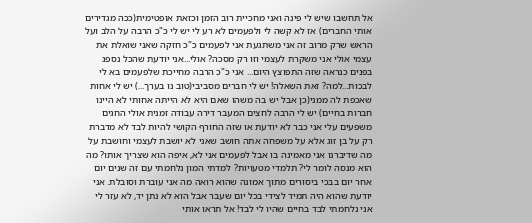אל תחשבו שיש לי פינה ואני מחכיית רוב הזמן וכזאת אופטימית(ככה מגדירים אותי החברים) אז לא קשה לי ולפעמים לא רע לי יש לי כ"כ הרבה על הלב ועל הראש שרק מרוב זה אני משתגעת אני לפעמים כ"כ חזקה שאני שואלת את עצמי אולי אני משקרת לעצמי וזו רק מסכה? אולי...אני יודעת שהכל נספג בפנים כנראה שזה התפוצץ היום... אני כ"כ הרבה מחייכת שלפעמים בא לי לבכות...למה? זאת השאלה! יש לי חברים מסביבי(טוב נו בערך...) יש לי אחות שאכפת לה ממני(כן אבל יש בה משהו שאם היא לא הייתה אחותי לא היינו חברות בחיים) יש לי הרבה לחצים המעבר דירה עבודה זמנית אולי החגים משפעים עלי אני כבר לא יודעת או שזה החורף הקושי להיות לבד לא מדברת רק על בן זוג אלא על משפחה אתה חושב שאני לא יושבת לעצמי וחושבת על מה שדיברנו אני מאמינה בו אבל לפעמים אני לא, איפה הוא שצריך אותו? מה הוא מנסה לומר לי? תלמדי מטעויות? למדתי המון נלחמתי עם זה שנים יום אחר יום בבכי ביסורים מתוך אמונה שהוא רואה מה אני עוברת וסובלת. אני יודעת שהוא היה תמיד לצידי בכל יום שעבר אבל הוא לא נתן יד, לא עזר לי אני נלחמתי לבד בחיים שהיו לי לבד! אל תראו אותי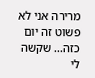מרירה אני לא פשוט זה יום כזה... שקשה לי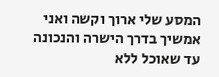המסע שלי ארוך וקשה ואני אמשיך בדרך הישרה והנכונה עד שאוכל ללא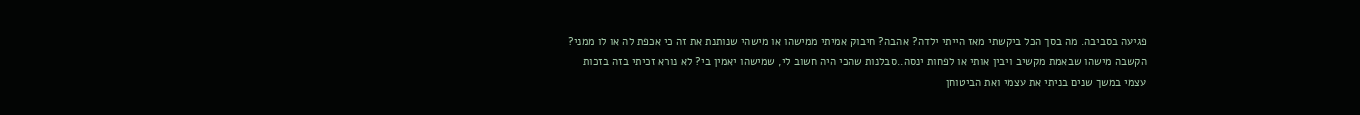פגיעה בסביבה. מה בסך הכל ביקשתי מאז הייתי ילדה? אהבה? חיבוק אמיתי ממישהו או מישהי שנותנת את זה כי אכפת לה או לו ממני? הקשבה מישהו שבאמת מקשיב ויבין אותי או לפחות ינסה..סבלנות שהכי היה חשוב לי, שמישהו יאמין בי? לא נורא זכיתי בזה בזכות עצמי במשך שנים בניתי את עצמי ואת הביטוחן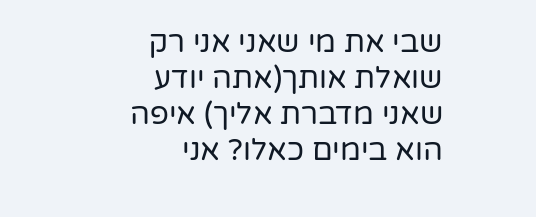שבי את מי שאני אני רק שואלת אותך(אתה יודע שאני מדברת אליך) איפה הוא בימים כאלו? אני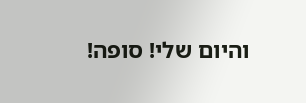והיום שלי! סופה!